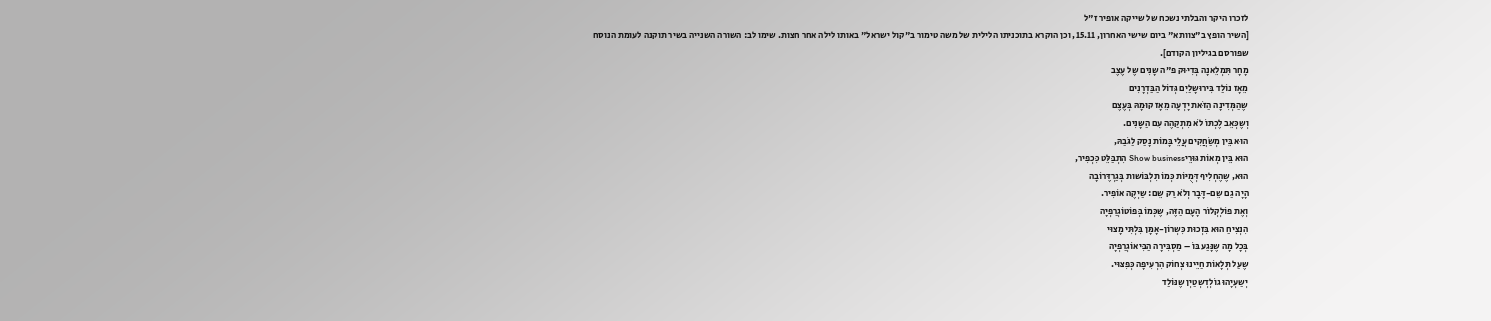לזכרו היקר והבלתי נשכח של שייקה אופיר ז"ל
[השיר הופץ ב"צוותא" ביום שישי האחרון, 15.11, וכן הוקרא בתוכניתו הלילית של משה טימור ב"קול ישראל" באותו לילה אחר חצות. שימו לב: השורה השנייה בשיר תוקנה לעומת הנוסח שפורסם בגיליון הקודם].
מָחָר תִּמְלֵאנָה בְּדִיּוּק פ"ה שָנִים שֶל עֶצֶב
מֵאָז נוֹלַד בִּירוּשָלַיִם גְּדוֹל הַבַּדְרָנִים
שֶהַמְּדִינָה הַזֹּאת יָדְעָה מֵאָז קוּמָהּ בְּעֶצֶם
וְשֶכְּאֵב לֶכְתּוֹ לֹא מִתְקַהֶה עִם הַשָּנִים.
הוּא בֵּין מְשַׂחֲקִים עֲלֵי בָּמוֹת נָסַק לַגֹּבַהּ,
הוּא בֵּין מְאוֹת גּוּרֵיShow business הִתְבַּלֵּט כִּכְפִיר,
הוּא, שֶהֶחְלִיף דְּמֻיּוֹת כְּמוֹ תִלְבּוֹשות בְּגַרְדֶּרוֹבָה
הָיָה גַם שֵם-דָּבָר וְלֹא רַק שֵם: שַיְקֶה אוֹפִיר.
וְאֶת פוֹלְקְלוֹר הָעָם הַזֶּה, שֶכְּמוֹ בְּפוֹטוֹגְרַפְיָה
הִנְצִיחַ הוּא בִּזְכוּת כִּשְרוֹן-אָמָּן בִּלְתִּי מָצוּי
בְּכָל מָה שֶנָּגַע בּוֹ – מַסְבִּירָה הַבִּיאוֹגְרַפְיָה
שֶעַל תְּלָאוֹת חַיֵּינוּ צְחוֹק הִרְעִיפָה כְּפִצּוּי.
יְשַעְיָהוּ גוֹלְדְשְטַיְן שֶנּוֹלַד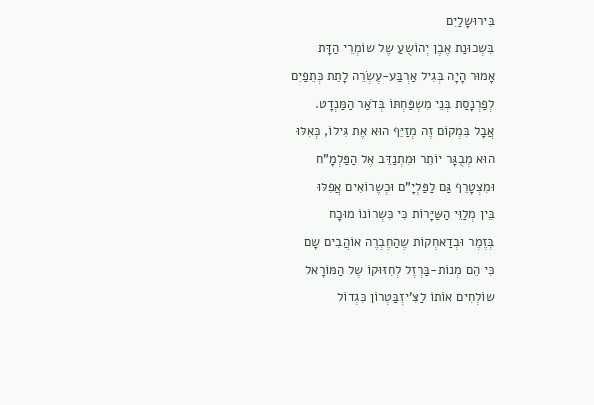בִּירוּשָלַיִם
בִּשְכוּנַת אֶבֶן יְהוֹשֻעַ שֶל שוֹמְרֵי הַדָּת
אָמוּר הָיָה בְּגִיל אַרְבַּע-עֶשְׂרֵה לָתֵת כְּתֵפַיִם
לְפַרְנָסַת בְּנֵי מִשְפַּחְתּוֹ בְּדֹאַר הַמַּנְדָט.
אֲבָל בִּמְקוֹם זֶה מְזַיֵּף הוּא אֶת גִּילוֹ, כְּאִלּוּ
הוּא מְבֻגָּר יוֹתֵר וּמִתְנַדֵּב אֶל הַפַּלְמָ"ח
וּמִצְטָרֵף גַּם לַפַּלְיָ"ם וּכְשֶרוֹאִים אֲפִלּוּ
בֵּין מְלַוֵּי הַשַּיָּרוֹת כִּי כִּשְרוֹנוֹ מוּכָח
בְּזֶמֶר וּבְדַאחְקוֹת שֶהַחֶבְרֶה אוֹהֲבִים שָם
כִּי הֵם מְנוֹת-בַּרְזֶל לְחִזּוּקוֹ שֶל הַמּוֹרָאל
שוֹלְחִים אוֹתוֹ לַצִּ'יזְבַּטְרוֹן כִּגְדוֹל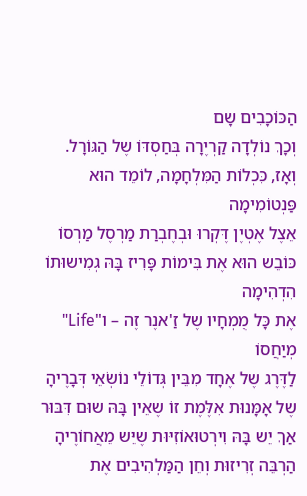הַכּוֹכָבִים שָם
וְכָךְ נוֹלְדָה קַרְיֶרָה בְּחַסְדּוֹ שֶל הַגּוֹרָל.
וְאָז, כִּכְלוֹת הַמִּלְחָמָה, לוֹמֵד הוּא פַּנְטוֹמִימָה
אֵצֶל אֶטְיֶן דֶּקְרוּ וּבְחֶבְרַת מַרְסֶל מַרְסוֹ
כּוֹבֵש הוּא אֶת בִּימוֹת פָּרִיז בָּהּ גְמִישוּתוֹ הִדְהִימָה
אֶת כָּל מֻמְחָיו שֶל זַ'אנֶר זֶה – ו"Life" מְיַחֲסוֹ
לַדֶּרֶג שֶל אֶחָד מִבֵּין גְּדוֹלֵי נוֹשְׂאֵי דְּבָרֶיהָ
שֶל אָמָּנוּת אִלֶּמֶת זוֹ שֶאֵין בָּהּ שוּם דִּבּוּר
אַךְ יֵש בָּהּ וִירְטוּאוֹזִיּוּת שֶיֵּש מֵאֲחוֹרֶיהָ
הַרְבֵּה זְרִיזוּת וְחֵן הַמַּלְהִיבִים אֶת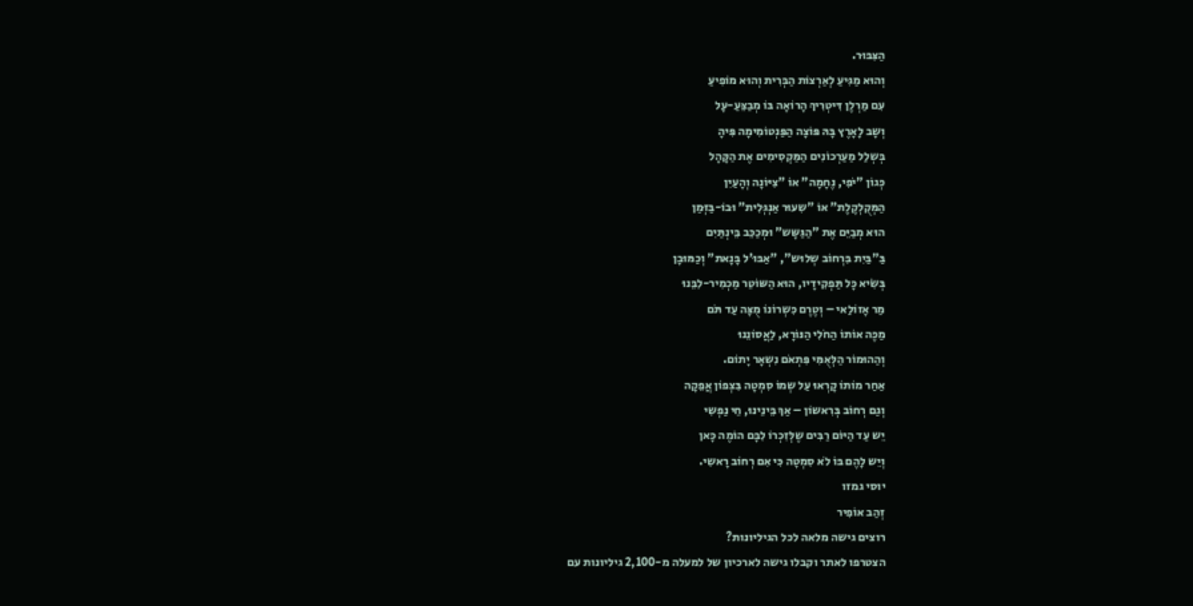הַצִּבּוּר.
וְהוּא מַגִּיעַ לְאַרְצוֹת הַבְּרִית וְהוּא מוֹפִיעַ
עִם מַרְלֶן דִּיטְרִיךְ הָרוֹאָה בּוֹ מְבַצֵּעַ-עָל
וְשָב לָאָרֶץ בָּהּ פּוֹצָה הַפַּנְטוֹמִימָה פִּיהָ
בְּשְלַל מַעַרְכוֹנִים הַמַּקְסִימִים אֶת הַקָּהָל
כְּגוֹן "יֹפִי, נֶחָמָה" אוֹ "צִיּוֹנָה וְהָעַיִן
הַמְּקֻלְקֶלֶת" אוֹ "שִעוּר אַנְגְּלִית" וּבוֹ-בַּזְּמַן
הוּא מְבַיֵּם אֶת "הַגַּשָּש" וּמְכַכֵּב בֵּינְתַּיִם
בַּ"בַּיִת בִּרְחוֹב שְלוּש", "אַבּוּ'ל בָּנָאת" וְכַמּוּבָן
בְּשִׂיא כָּל תַּפְקִידָיו, הוּא הַשּוֹטֵר מַכְמִיר-לִבֵּנוּ
מַר אָזוֹלַאי – וְטֶרֶם כִּשְרוֹנוֹ מֻצָּה עַד תֹּם
מַכֶּה אוֹתוֹ הַחֹלִי הַנּוֹרָא, לַאֲסוֹנֵנוּ
וְהַהוּמוֹר הַלְּאֻמִּי פִּתְאֹם נִשְאָר יָתוֹם.
אַחַר מוֹתוֹ קָרְאוּ עַל שְמוֹ סִמְטָה בִּצְפוֹן אֲפֵקָה
וְגַם רְחוֹב בְּרִאשוֹן – אַךְ בֵּינֵינוּ, חֵי נַפְשִי
יֵש עַד הַיּוֹם רַבִּים שֶלְּזִכְרוֹ לִבָּם הוֹמֶה כָּאן
וְיֵש לָהֶם בּוֹ לֹא סִמְטָה כִּי אִם רְחוֹב רָאשִי.
יוסי גמזו
זְהַב אוֹפִיר
רוצים גישה מלאה לכל הגיליונות?
הצטרפו לאתר וקבלו גישה לארכיון של למעלה מ-2,100 גיליונות עם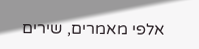אלפי מאמרים, שירים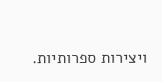ויצירות ספרותיות.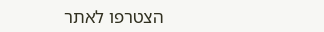הצטרפו לאתר